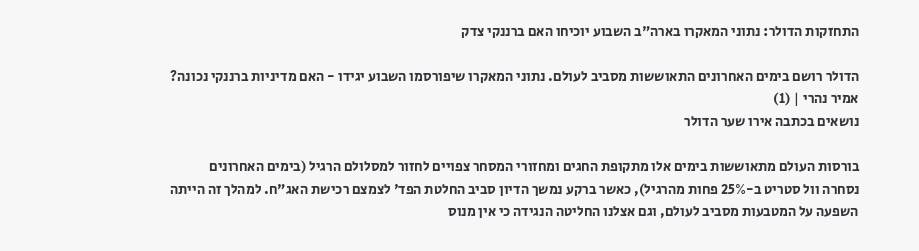התחזקות הדולר: נתוני המאקרו בארה"ב השבוע יוכיחו האם ברננקי צדק

הדולר רושם בימים האחרונים התאוששות מסביב לעולם. נתוני המאקרו שיפורסמו השבוע יגידו - האם מדיניות ברננקי נכונה?
אמיר נהרי | (1)
נושאים בכתבה אירו שער הדולר

בורסות העולם מתאוששות בימים אלו מתקופת החגים ומחזורי המסחר צפויים לחזור למסלולם הרגיל (בימים האחרונים נסחרה וול סטריט ב-25% פחות מהרגיל), כאשר ברקע נמשך הדיון סביב החלטת הפד' לצמצם רכישת האג"ח. למהלך זה הייתה השפעה על המטבעות מסביב לעולם, וגם אצלנו החליטה הנגידה כי אין מנוס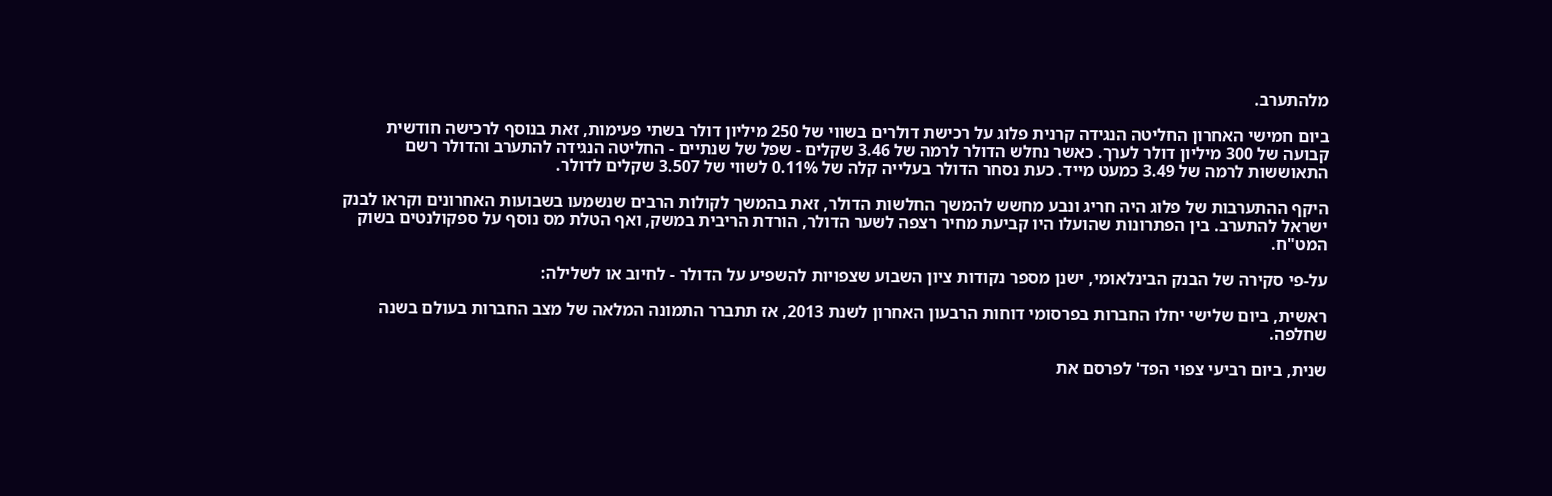מלהתערב.

ביום חמישי האחרון החליטה הנגידה קרנית פלוג על רכישת דולרים בשווי של 250 מיליון דולר בשתי פעימות, זאת בנוסף לרכישה חודשית קבועה של 300 מיליון דולר לערך. כאשר נחלש הדולר לרמה של 3.46 שקלים - שפל של שנתיים - החליטה הנגידה להתערב והדולר רשם התאוששות לרמה של 3.49 כמעט מייד. כעת נסחר הדולר בעלייה קלה של 0.11% לשווי של 3.507 שקלים לדולר.

היקף ההתערבות של פלוג היה חריג ונבע מחשש להמשך החלשות הדולר, זאת בהמשך לקולות הרבים שנשמעו בשבועות האחרונים וקראו לבנק ישראל להתערב. בין הפתרונות שהועלו היו קביעת מחיר רצפה לשער הדולר, הורדת הריבית במשק, ואף הטלת מס נוסף על ספקולנטים בשוק המט"ח.

על-פי סקירה של הבנק הבינלאומי, ישנן מספר נקודות ציון השבוע שצפויות להשפיע על הדולר - לחיוב או לשלילה:

ראשית, ביום שלישי יחלו החברות בפרסומי דוחות הרבעון האחרון לשנת 2013, אז תתברר התמונה המלאה של מצב החברות בעולם בשנה שחלפה.

שנית, ביום רביעי צפוי הפד' לפרסם את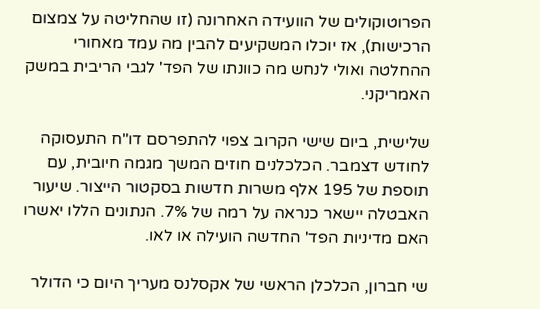הפרוטוקולים של הוועידה האחרונה (זו שהחליטה על צמצום הרכישות), אז יוכלו המשקיעים להבין מה עמד מאחורי ההחלטה ואולי לנחש מה כוונתו של הפד' לגבי הריבית במשק האמריקני.

שלישית, ביום שישי הקרוב צפוי להתפרסם דו"ח התעסוקה לחודש דצמבר. הכלכלנים חוזים המשך מגמה חיובית, עם תוספת של 195 אלף משרות חדשות בסקטור הייצור. שיעור האבטלה יישאר כנראה על רמה של 7%. הנתונים הללו יאשרו האם מדיניות הפד' החדשה הועילה או לאו.

שי חברון, הכלכלן הראשי של אקסלנס מעריך היום כי הדולר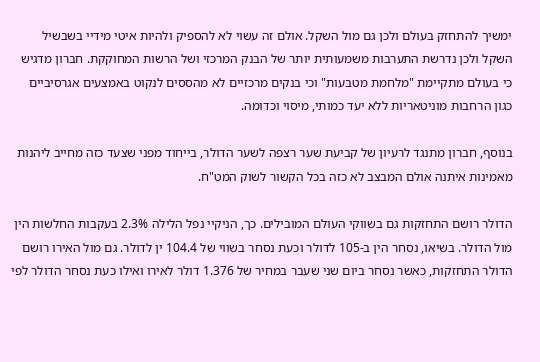ימשיך להתחזק בעולם ולכן גם מול השקל. אולם זה עשוי לא להספיק ולהיות איטי מידיי בשבשיל השקל ולכן נדרשת התערבות משמעותית יותר של הבנק המרכזי ושל הרשות המחוקקת. חברון מדגיש כי בעולם מתקיימת "מלחמת מטבעות" וכי בנקים מרכזיים לא מהססים לנקוט באמצעים אגרסיביים כגון הרחבות מוניטאריות ללא יעד כמותי, מיסוי וכדומה.

בנוסף, חברון מתנגד לרעיון של קביעת שער רצפה לשער הדולר, בייחוד מפני שצעד כזה מחייב ליהנות מאמינות איתנה אולם המבצב לא כזה בכל הקשור לשוק המט"ח.

הדולר רושם התחזקות גם בשווקי העולם המובילים. כך, הניקיי נפל הלילה 2.3% בעקבות החלשות הין מול הדולר. בשיאו, נסחר הין ב-105 לדולר וכעת נסחר בשווי של 104.4 ין לדולר. גם מול האירו רושם הדולר התחזקות, כאשר נסחר ביום שני שעבר במחיר של 1.376 דולר לאירו ואילו כעת נסחר הדולר לפי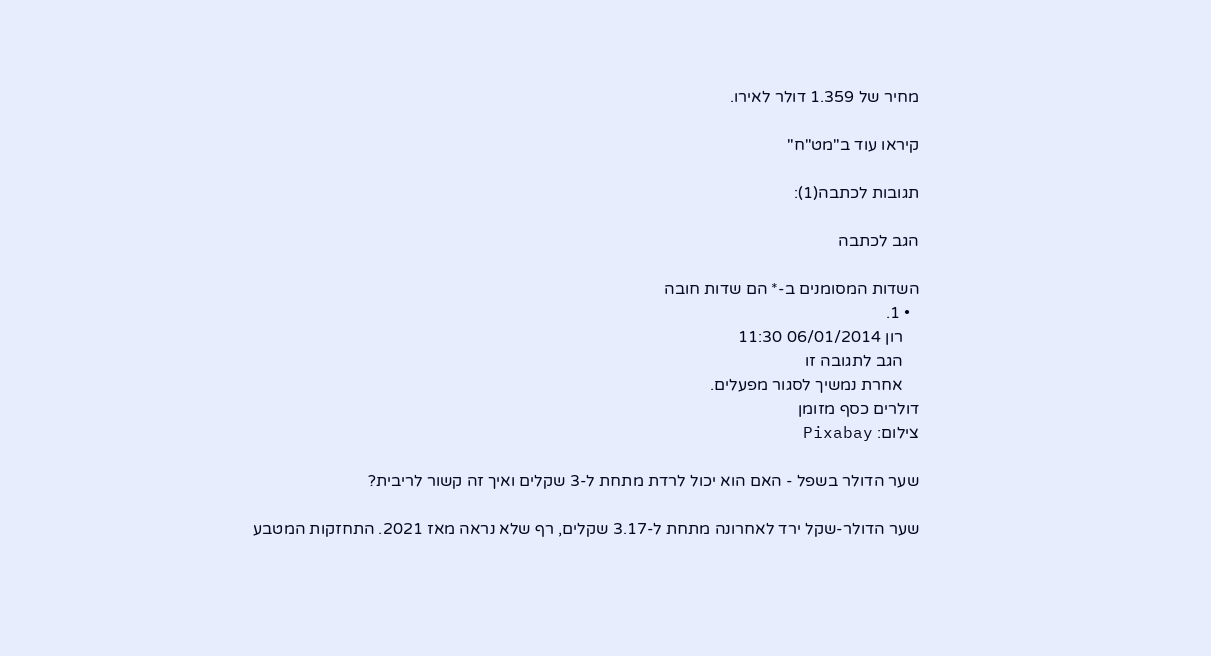מחיר של 1.359 דולר לאירו.

קיראו עוד ב"מט"ח"

תגובות לכתבה(1):

הגב לכתבה

השדות המסומנים ב-* הם שדות חובה
  • 1.
    רון 06/01/2014 11:30
    הגב לתגובה זו
    אחרת נמשיך לסגור מפעלים.
דולרים כסף מזומן
צילום: Pixabay

שער הדולר בשפל - האם הוא יכול לרדת מתחת ל-3 שקלים ואיך זה קשור לריבית?

שער הדולר-שקל ירד לאחרונה מתחת ל-3.17 שקלים, רף שלא נראה מאז 2021. התחזקות המטבע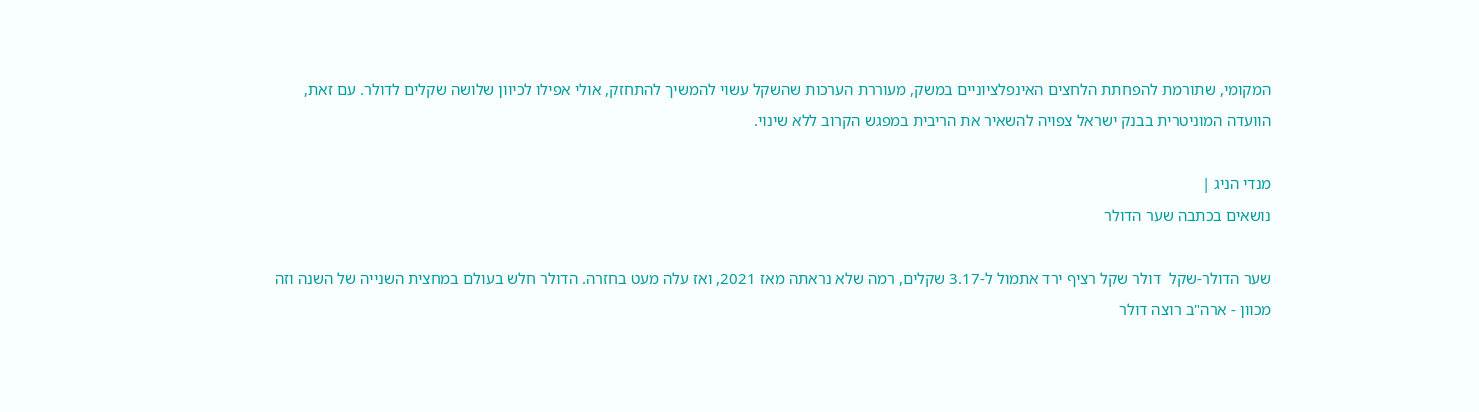המקומי, שתורמת להפחתת הלחצים האינפלציוניים במשק, מעוררת הערכות שהשקל עשוי להמשיך להתחזק, אולי אפילו לכיוון שלושה שקלים לדולר. עם זאת, הוועדה המוניטרית בבנק ישראל צפויה להשאיר את הריבית במפגש הקרוב ללא שינוי.

מנדי הניג |
נושאים בכתבה שער הדולר

שער הדולר-שקל  דולר שקל רציף ירד אתמול ל-3.17 שקלים, רמה שלא נראתה מאז 2021, ואז עלה מעט בחזרה. הדולר חלש בעולם במחצית השנייה של השנה וזה מכוון - ארה"ב רוצה דולר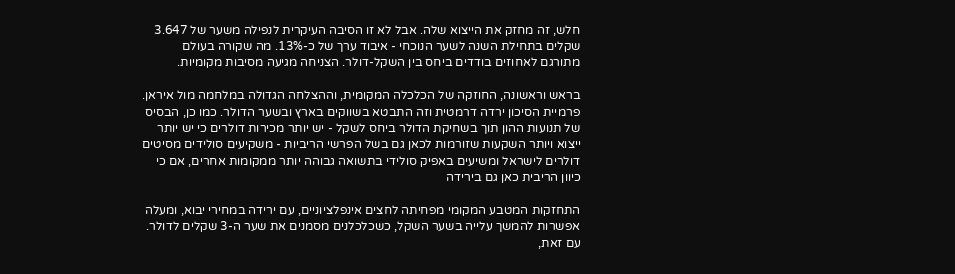חלש, זה מחזק את הייצוא שלה. אבל לא זו הסיבה העיקרית לנפילה משער של 3.647 שקלים בתחילת השנה לשער הנוכחי - איבוד ערך של כ-13%. מה שקורה בעולם מתורגם לאחוזים בודדים ביחס בין השקל-דולר. הצניחה מגיעה מסיבות מקומיות.

בראש וראשונה, החוזקה של הכלכלה המקומית, וההצלחה הגדולה במלחמה מול איראן. פרמיית הסיכון ירדה דרמטית וזה התבטא בשווקים בארץ ובשער הדולר. כמו כן, הבסיס של תנועות ההון תוך בשחיקת הדולר ביחס לשקל - יש יותר מכירות דולרים כי יש יותר ייצוא ויותר השקעות שזורמות לכאן גם בשל הפרשי הריביות - משקיעים סולידים מסיטים דולרים לישראל ומשיעים באפיק סולידי בתשואה גבוהה יותר ממקומות אחרים, אם כי כיוון הריבית כאן גם בירידה

התחזקות המטבע המקומי מפחיתה לחצים אינפלציוניים, עם ירידה במחירי יבוא, ומעלה אפשרות להמשך עלייה בשער השקל, כשכלכלנים מסמנים את שער ה-3 שקלים לדולר. עם זאת,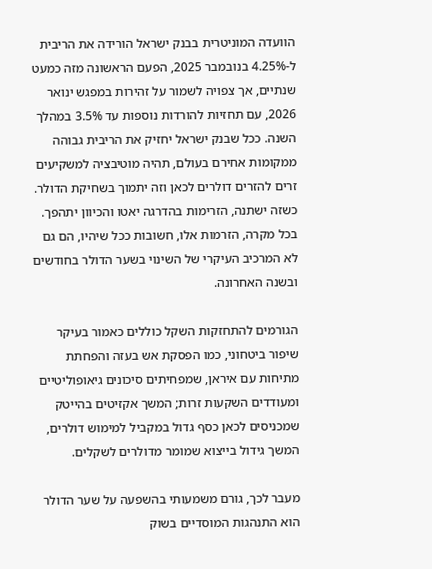הוועדה המוניטרית בבנק ישראל הורידה את הריבית ל-4.25% בנובמבר 2025, הפעם הראשונה מזה כמעט שנתיים, אך צפויה לשמור על זהירות במפגש ינואר 2026, עם תחזיות להורדות נוספות עד 3.5% במהלך השנה. ככל שבנק ישראל יחזיק את הריבית גבוהה ממקומות אחירם בעולם, תהיה מוטיבציה למשקיעים זרים להזרים דולרים לכאן וזה יתמוך בשחיקת הדולר. כשזה ישתנה, הזרימות בהדרגה יאטו והכיוון יתהפך. בכל מקרה, הזרמות אלו, חשובות ככל שיהיו, הם גם לא המרכיב העיקרי של השינוי בשער הדולר בחודשים ובשנה האחרונה.

הגורמים להתחזקות השקל כוללים כאמור בעיקר שיפור ביטחוני, כמו הפסקת אש בעזה והפחתת מתיחות עם איראן, שמפחיתים סיכונים גיאופוליטיים ומעודדים השקעות זרות; המשך אקזיטים בהייטק שמכניסים לכאן כסף גדול במקביל למימוש דולרים, המשך גידול בייצוא שמומר מדולרים לשקלים.

מעבר לכך, גורם משמעותי בהשפעה על שער הדולר הוא התנהגות המוסדיים בשוק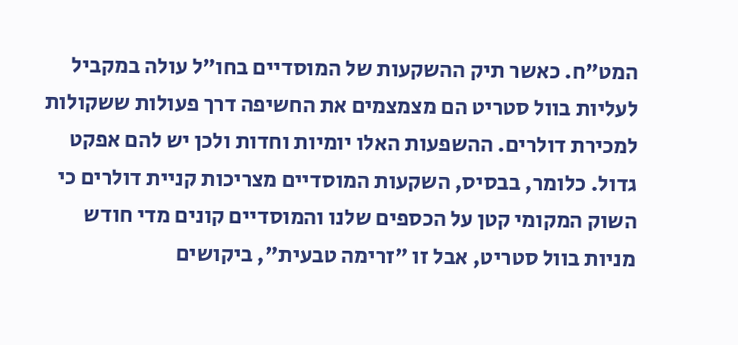המט"ח. כאשר תיק ההשקעות של המוסדיים בחו"ל עולה במקביל לעליות בוול סטריט הם מצמצמים את החשיפה דרך פעולות ששקולות למכירת דולרים. ההשפעות האלו יומיות וחדות ולכן יש להם אפקט גדול. כלומר, בבסיס, השקעות המוסדיים מצריכות קניית דולרים כי השוק המקומי קטן על הכספים שלנו והמוסדיים קונים מדי חודש מניות בוול סטריט, אבל זו "זרימה טבעית", ביקושים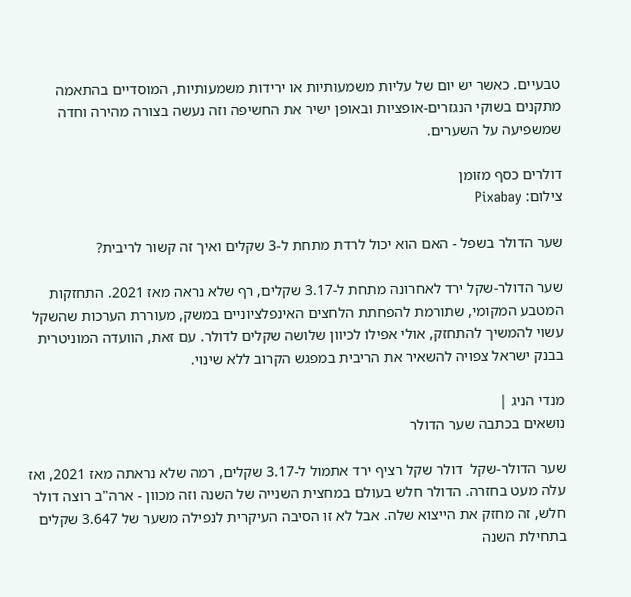טבעיים. כאשר יש יום של עליות משמעותיות או ירידות משמעותיות, המוסדיים בהתאמה  מתקנים בשוקי הנגזרים-אופציות ובאופן ישיר את החשיפה וזה נעשה בצורה מהירה וחדה שמשפיעה על השערים.

דולרים כסף מזומן
צילום: Pixabay

שער הדולר בשפל - האם הוא יכול לרדת מתחת ל-3 שקלים ואיך זה קשור לריבית?

שער הדולר-שקל ירד לאחרונה מתחת ל-3.17 שקלים, רף שלא נראה מאז 2021. התחזקות המטבע המקומי, שתורמת להפחתת הלחצים האינפלציוניים במשק, מעוררת הערכות שהשקל עשוי להמשיך להתחזק, אולי אפילו לכיוון שלושה שקלים לדולר. עם זאת, הוועדה המוניטרית בבנק ישראל צפויה להשאיר את הריבית במפגש הקרוב ללא שינוי.

מנדי הניג |
נושאים בכתבה שער הדולר

שער הדולר-שקל  דולר שקל רציף ירד אתמול ל-3.17 שקלים, רמה שלא נראתה מאז 2021, ואז עלה מעט בחזרה. הדולר חלש בעולם במחצית השנייה של השנה וזה מכוון - ארה"ב רוצה דולר חלש, זה מחזק את הייצוא שלה. אבל לא זו הסיבה העיקרית לנפילה משער של 3.647 שקלים בתחילת השנה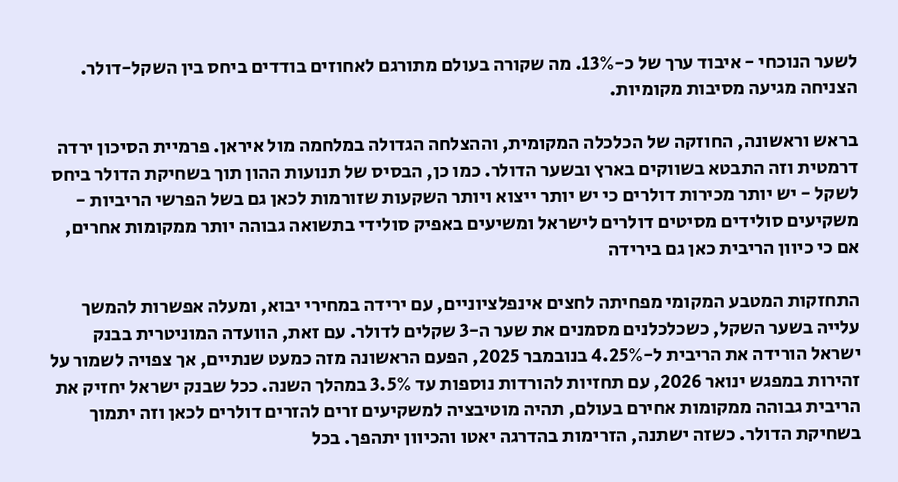לשער הנוכחי - איבוד ערך של כ-13%. מה שקורה בעולם מתורגם לאחוזים בודדים ביחס בין השקל-דולר. הצניחה מגיעה מסיבות מקומיות.

בראש וראשונה, החוזקה של הכלכלה המקומית, וההצלחה הגדולה במלחמה מול איראן. פרמיית הסיכון ירדה דרמטית וזה התבטא בשווקים בארץ ובשער הדולר. כמו כן, הבסיס של תנועות ההון תוך בשחיקת הדולר ביחס לשקל - יש יותר מכירות דולרים כי יש יותר ייצוא ויותר השקעות שזורמות לכאן גם בשל הפרשי הריביות - משקיעים סולידים מסיטים דולרים לישראל ומשיעים באפיק סולידי בתשואה גבוהה יותר ממקומות אחרים, אם כי כיוון הריבית כאן גם בירידה

התחזקות המטבע המקומי מפחיתה לחצים אינפלציוניים, עם ירידה במחירי יבוא, ומעלה אפשרות להמשך עלייה בשער השקל, כשכלכלנים מסמנים את שער ה-3 שקלים לדולר. עם זאת, הוועדה המוניטרית בבנק ישראל הורידה את הריבית ל-4.25% בנובמבר 2025, הפעם הראשונה מזה כמעט שנתיים, אך צפויה לשמור על זהירות במפגש ינואר 2026, עם תחזיות להורדות נוספות עד 3.5% במהלך השנה. ככל שבנק ישראל יחזיק את הריבית גבוהה ממקומות אחירם בעולם, תהיה מוטיבציה למשקיעים זרים להזרים דולרים לכאן וזה יתמוך בשחיקת הדולר. כשזה ישתנה, הזרימות בהדרגה יאטו והכיוון יתהפך. בכל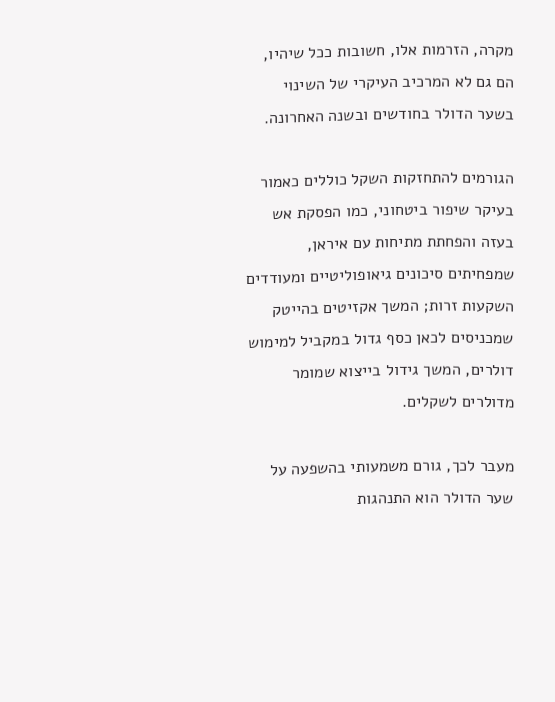מקרה, הזרמות אלו, חשובות ככל שיהיו, הם גם לא המרכיב העיקרי של השינוי בשער הדולר בחודשים ובשנה האחרונה.

הגורמים להתחזקות השקל כוללים כאמור בעיקר שיפור ביטחוני, כמו הפסקת אש בעזה והפחתת מתיחות עם איראן, שמפחיתים סיכונים גיאופוליטיים ומעודדים השקעות זרות; המשך אקזיטים בהייטק שמכניסים לכאן כסף גדול במקביל למימוש דולרים, המשך גידול בייצוא שמומר מדולרים לשקלים.

מעבר לכך, גורם משמעותי בהשפעה על שער הדולר הוא התנהגות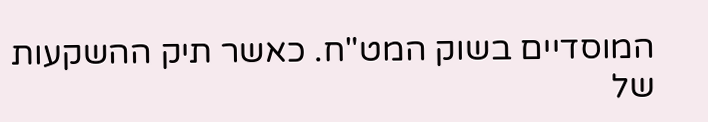המוסדיים בשוק המט"ח. כאשר תיק ההשקעות של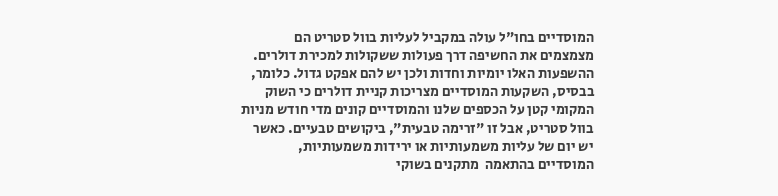המוסדיים בחו"ל עולה במקביל לעליות בוול סטריט הם מצמצמים את החשיפה דרך פעולות ששקולות למכירת דולרים. ההשפעות האלו יומיות וחדות ולכן יש להם אפקט גדול. כלומר, בבסיס, השקעות המוסדיים מצריכות קניית דולרים כי השוק המקומי קטן על הכספים שלנו והמוסדיים קונים מדי חודש מניות בוול סטריט, אבל זו "זרימה טבעית", ביקושים טבעיים. כאשר יש יום של עליות משמעותיות או ירידות משמעותיות, המוסדיים בהתאמה  מתקנים בשוקי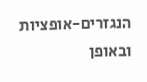הנגזרים-אופציות ובאופן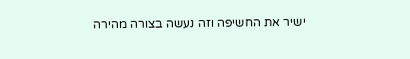ישיר את החשיפה וזה נעשה בצורה מהירה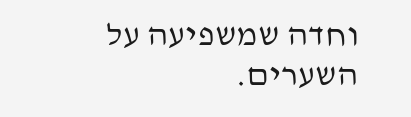וחדה שמשפיעה על השערים.